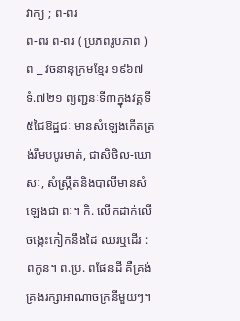វាក្យ ; ព-ពរ
ព-ពរ ព-ពរ ( ប្រភពរូបភាព ) ព _ វចនានុក្រមខ្មែរ ១៩៦៧ ទំ.៧២១ ព្យញ្ជនៈទី៣ក្នុងវគ្គទី៥ជៃឱដ្ឋជៈ មានសំឡេងកើតត្រង់រឹមបបូរមាត់, ជាសិថិល-ឃោសៈ, សំស្ក្រឹតនិងបាលីមានសំឡេងជា ពៈ។ កិ. លើកដាក់លើចង្កេះកៀកនឹងដៃ ឈរឬដើរ : ពកូន។ ព.ប្រ. ពផែនដី គឺគ្រង់គ្រងរក្សាអាណាចក្រនីមួយៗ។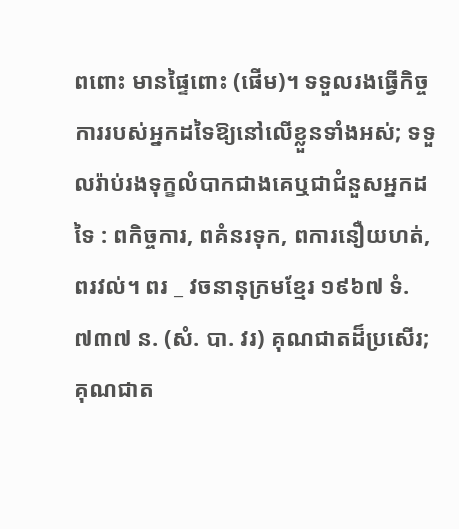ពពោះ មានផ្ទៃពោះ (ផើម)។ ទទួលរងធ្វើកិច្ចការរបស់អ្នកដទៃឱ្យនៅលើខ្លួនទាំងអស់; ទទួលរ៉ាប់រងទុក្ខលំបាកជាងគេឬជាជំនួសអ្នកដទៃ : ពកិច្ចការ, ពគំនរទុក, ពការនឿយហត់, ពរវល់។ ពរ _ វចនានុក្រមខ្មែរ ១៩៦៧ ទំ.៧៣៧ ន. (សំ. បា. វរ) គុណជាតដ៏ប្រសើរ; គុណជាត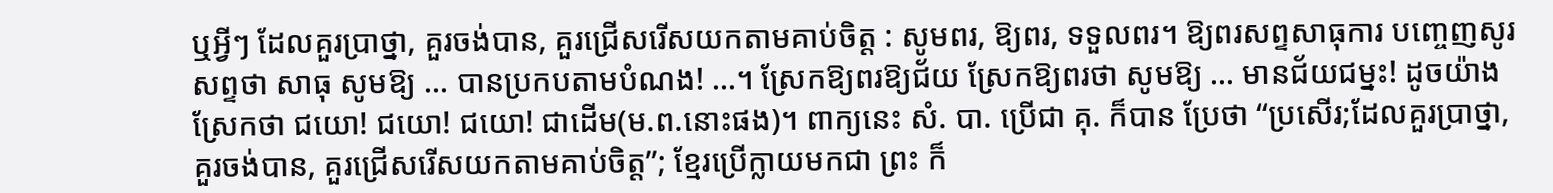ឬអ្វីៗ ដែលគួរប្រាថ្នា, គួរចង់បាន, គួរជ្រើសរើសយកតាមគាប់ចិត្ត : សូមពរ, ឱ្យពរ, ទទួលពរ។ ឱ្យពរសព្ទសាធុការ បញ្ចេញសូរសព្ទថា សាធុ សូមឱ្យ … បានប្រកបតាមបំណង! …។ ស្រែកឱ្យពរឱ្យជ័យ ស្រែកឱ្យពរថា សូមឱ្យ … មានជ័យជម្នះ! ដូចយ៉ាងស្រែកថា ជយោ! ជយោ! ជយោ! ជាដើម(ម.ព.នោះផង)។ ពាក្យនេះ សំ. បា. ប្រើជា គុ. ក៏បាន ប្រែថា “ប្រសើរ;ដែលគួរប្រាថ្នា, គួរចង់បាន, គួរជ្រើសរើសយកតាមគាប់ចិត្ត”; ខ្មែរប្រើក្លាយមកជា ព្រះ ក៏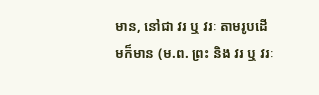មាន, នៅជា វរ ឬ វរៈ តាមរូបដើមក៏មាន (ម.ព. ព្រះ និង វរ ឬ វរៈ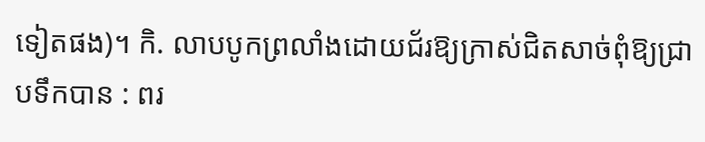ទៀតផង)។ កិ. លាបបូកព្រលាំងដោយជ័រឱ្យក្រាស់ជិតសាច់ពុំឱ្យជ្រាបទឹកបាន : ពរ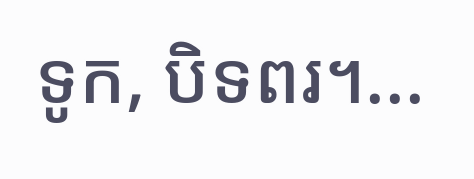ទូក, បិទពរ។...